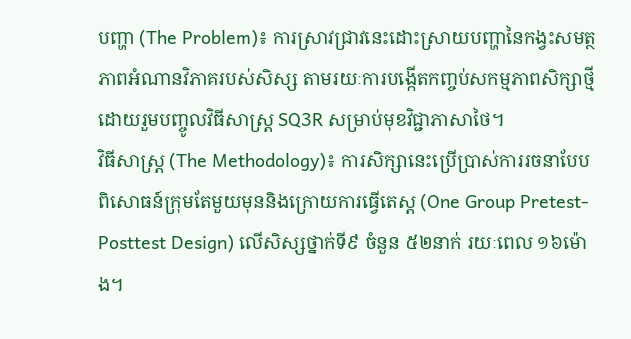បញ្ហា (The Problem)៖ ការស្រាវជ្រាវនេះដោះស្រាយបញ្ហានៃកង្វះសមត្ថភាពអំណានវិភាគរបស់សិស្ស តាមរយៈការបង្កើតកញ្ចប់សកម្មភាពសិក្សាថ្មីដោយរួមបញ្ចូលវិធីសាស្ត្រ SQ3R សម្រាប់មុខវិជ្ជាភាសាថៃ។
វិធីសាស្ត្រ (The Methodology)៖ ការសិក្សានេះប្រើប្រាស់ការរចនាបែបពិសោធន៍ក្រុមតែមួយមុននិងក្រោយការធ្វើតេស្ត (One Group Pretest-Posttest Design) លើសិស្សថ្នាក់ទី៩ ចំនួន ៥២នាក់ រយៈពេល ១៦ម៉ោង។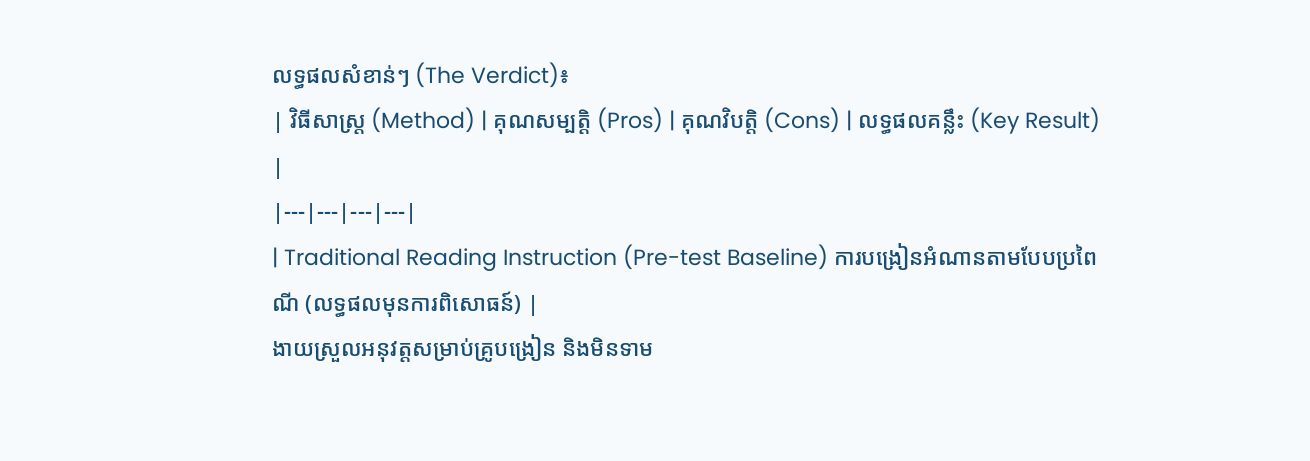លទ្ធផលសំខាន់ៗ (The Verdict)៖
| វិធីសាស្ត្រ (Method) | គុណសម្បត្តិ (Pros) | គុណវិបត្តិ (Cons) | លទ្ធផលគន្លឹះ (Key Result) |
|---|---|---|---|
| Traditional Reading Instruction (Pre-test Baseline) ការបង្រៀនអំណានតាមបែបប្រពៃណី (លទ្ធផលមុនការពិសោធន៍) |
ងាយស្រួលអនុវត្តសម្រាប់គ្រូបង្រៀន និងមិនទាម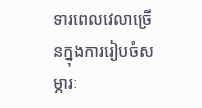ទារពេលវេលាច្រើនក្នុងការរៀបចំសម្ភារៈ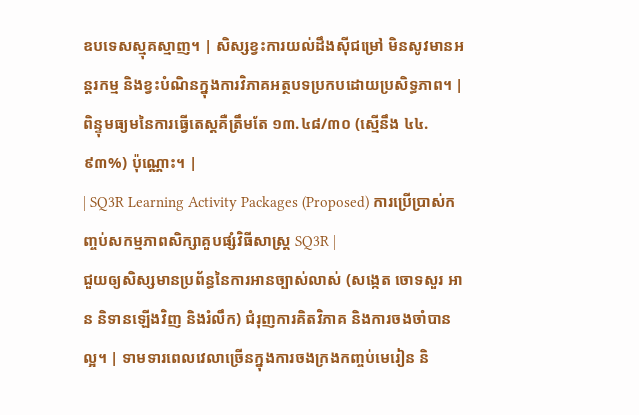ឧបទេសស្មុគស្មាញ។ | សិស្សខ្វះការយល់ដឹងស៊ីជម្រៅ មិនសូវមានអន្តរកម្ម និងខ្វះបំណិនក្នុងការវិភាគអត្ថបទប្រកបដោយប្រសិទ្ធភាព។ | ពិន្ទុមធ្យមនៃការធ្វើតេស្តគឺត្រឹមតែ ១៣.៤៨/៣០ (ស្មើនឹង ៤៤.៩៣%) ប៉ុណ្ណោះ។ |
| SQ3R Learning Activity Packages (Proposed) ការប្រើប្រាស់កញ្ចប់សកម្មភាពសិក្សាគួបផ្សំវិធីសាស្ត្រ SQ3R |
ជួយឲ្យសិស្សមានប្រព័ន្ធនៃការអានច្បាស់លាស់ (សង្កេត ចោទសួរ អាន និទានឡើងវិញ និងរំលឹក) ជំរុញការគិតវិភាគ និងការចងចាំបានល្អ។ | ទាមទារពេលវេលាច្រើនក្នុងការចងក្រងកញ្ចប់មេរៀន និ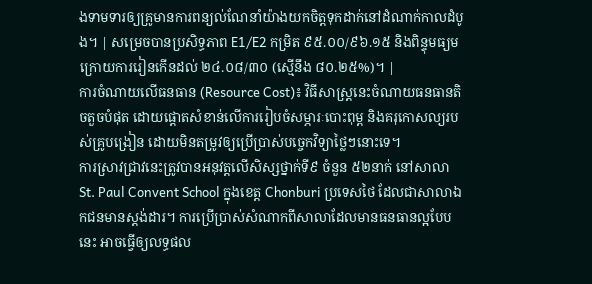ងទាមទារឲ្យគ្រូមានការពន្យល់ណែនាំយ៉ាងយកចិត្តទុកដាក់នៅដំណាក់កាលដំបូង។ | សម្រេចបានប្រសិទ្ធភាព E1/E2 កម្រិត ៩៥.០០/៩៦.១៥ និងពិន្ទុមធ្យមក្រោយការរៀនកើនដល់ ២៤.០៨/៣០ (ស្មើនឹង ៨០.២៥%)។ |
ការចំណាយលើធនធាន (Resource Cost)៖ វិធីសាស្ត្រនេះចំណាយធនធានតិចតួចបំផុត ដោយផ្តោតសំខាន់លើការរៀបចំសម្ភារៈបោះពុម្ព និងគរុកោសល្យរបស់គ្រូបង្រៀន ដោយមិនតម្រូវឲ្យប្រើប្រាស់បច្ចេកវិទ្យាថ្លៃៗនោះទេ។
ការស្រាវជ្រាវនេះត្រូវបានអនុវត្តលើសិស្សថ្នាក់ទី៩ ចំនួន ៥២នាក់ នៅសាលា St. Paul Convent School ក្នុងខេត្ត Chonburi ប្រទេសថៃ ដែលជាសាលាឯកជនមានស្តង់ដារ។ ការប្រើប្រាស់សំណាកពីសាលាដែលមានធនធានល្អបែបនេះ អាចធ្វើឲ្យលទ្ធផល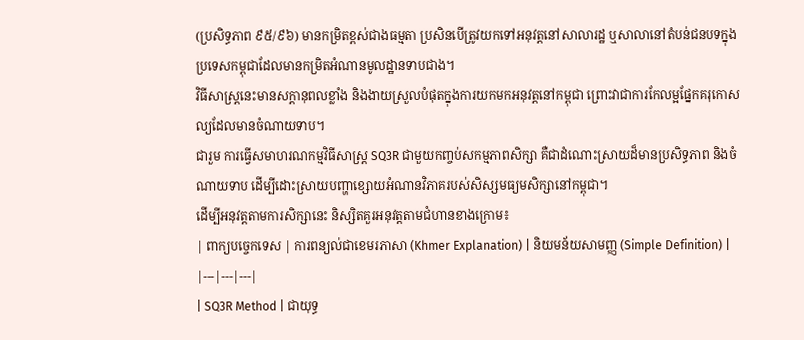(ប្រសិទ្ធភាព ៩៥/៩៦) មានកម្រិតខ្ពស់ជាងធម្មតា ប្រសិនបើត្រូវយកទៅអនុវត្តនៅសាលារដ្ឋ ឬសាលានៅតំបន់ជនបទក្នុងប្រទេសកម្ពុជាដែលមានកម្រិតអំណានមូលដ្ឋានទាបជាង។
វិធីសាស្ត្រនេះមានសក្តានុពលខ្លាំង និងងាយស្រួលបំផុតក្នុងការយកមកអនុវត្តនៅកម្ពុជា ព្រោះវាជាការកែលម្អផ្នែកគរុកោសល្យដែលមានចំណាយទាប។
ជារួម ការធ្វើសមាហរណកម្មវិធីសាស្ត្រ SQ3R ជាមួយកញ្ចប់សកម្មភាពសិក្សា គឺជាដំណោះស្រាយដ៏មានប្រសិទ្ធភាព និងចំណាយទាប ដើម្បីដោះស្រាយបញ្ហាខ្សោយអំណានវិភាគរបស់សិស្សមធ្យមសិក្សានៅកម្ពុជា។
ដើម្បីអនុវត្តតាមការសិក្សានេះ និស្សិតគួរអនុវត្តតាមជំហានខាងក្រោម៖
| ពាក្យបច្ចេកទេស | ការពន្យល់ជាខេមរភាសា (Khmer Explanation) | និយមន័យសាមញ្ញ (Simple Definition) |
|---|---|---|
| SQ3R Method | ជាយុទ្ធ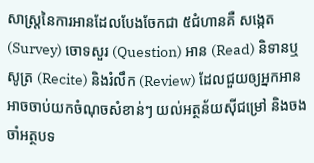សាស្ត្រនៃការអានដែលបែងចែកជា ៥ជំហានគឺ សង្កេត (Survey) ចោទសួរ (Question) អាន (Read) និទានឬសូត្រ (Recite) និងរំលឹក (Review) ដែលជួយឲ្យអ្នកអានអាចចាប់យកចំណុចសំខាន់ៗ យល់អត្ថន័យស៊ីជម្រៅ និងចងចាំអត្ថបទ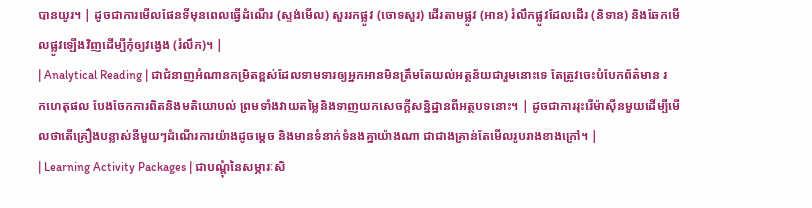បានយូរ។ | ដូចជាការមើលផែនទីមុនពេលធ្វើដំណើរ (ស្ទង់មើល) សួររកផ្លូវ (ចោទសួរ) ដើរតាមផ្លូវ (អាន) រំលឹកផ្លូវដែលដើរ (និទាន) និងឆែកមើលផ្លូវឡើងវិញដើម្បីកុំឲ្យវង្វេង (រំលឹក)។ |
| Analytical Reading | ជាជំនាញអំណានកម្រិតខ្ពស់ដែលទាមទារឲ្យអ្នកអានមិនត្រឹមតែយល់អត្ថន័យជារួមនោះទេ តែត្រូវចេះបំបែកព័ត៌មាន រកហេតុផល បែងចែកការពិតនិងមតិយោបល់ ព្រមទាំងវាយតម្លៃនិងទាញយកសេចក្តីសន្និដ្ឋានពីអត្ថបទនោះ។ | ដូចជាការរុះរើម៉ាស៊ីនមួយដើម្បីមើលថាតើគ្រឿងបន្លាស់នីមួយៗដំណើរការយ៉ាងដូចម្តេច និងមានទំនាក់ទំនងគ្នាយ៉ាងណា ជាជាងគ្រាន់តែមើលរូបរាងខាងក្រៅ។ |
| Learning Activity Packages | ជាបណ្ដុំនៃសម្ភារៈសិ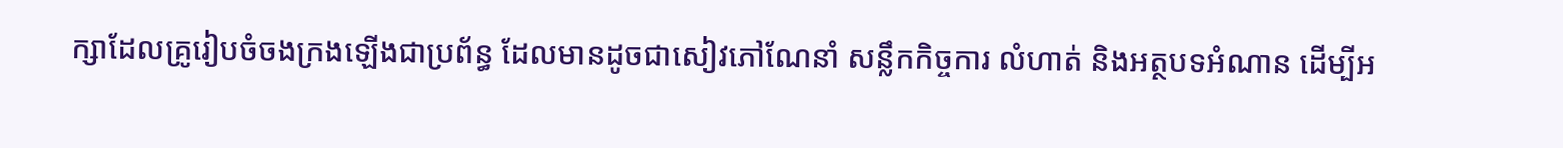ក្សាដែលគ្រូរៀបចំចងក្រងឡើងជាប្រព័ន្ធ ដែលមានដូចជាសៀវភៅណែនាំ សន្លឹកកិច្ចការ លំហាត់ និងអត្ថបទអំណាន ដើម្បីអ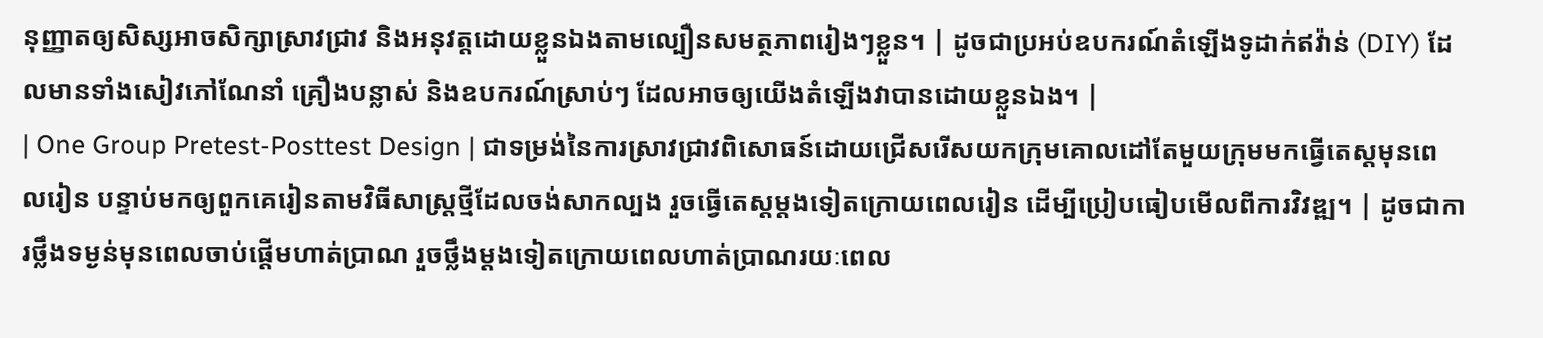នុញ្ញាតឲ្យសិស្សអាចសិក្សាស្រាវជ្រាវ និងអនុវត្តដោយខ្លួនឯងតាមល្បឿនសមត្ថភាពរៀងៗខ្លួន។ | ដូចជាប្រអប់ឧបករណ៍តំឡើងទូដាក់ឥវ៉ាន់ (DIY) ដែលមានទាំងសៀវភៅណែនាំ គ្រឿងបន្លាស់ និងឧបករណ៍ស្រាប់ៗ ដែលអាចឲ្យយើងតំឡើងវាបានដោយខ្លួនឯង។ |
| One Group Pretest-Posttest Design | ជាទម្រង់នៃការស្រាវជ្រាវពិសោធន៍ដោយជ្រើសរើសយកក្រុមគោលដៅតែមួយក្រុមមកធ្វើតេស្តមុនពេលរៀន បន្ទាប់មកឲ្យពួកគេរៀនតាមវិធីសាស្ត្រថ្មីដែលចង់សាកល្បង រួចធ្វើតេស្តម្តងទៀតក្រោយពេលរៀន ដើម្បីប្រៀបធៀបមើលពីការវិវឌ្ឍ។ | ដូចជាការថ្លឹងទម្ងន់មុនពេលចាប់ផ្តើមហាត់ប្រាណ រួចថ្លឹងម្តងទៀតក្រោយពេលហាត់ប្រាណរយៈពេល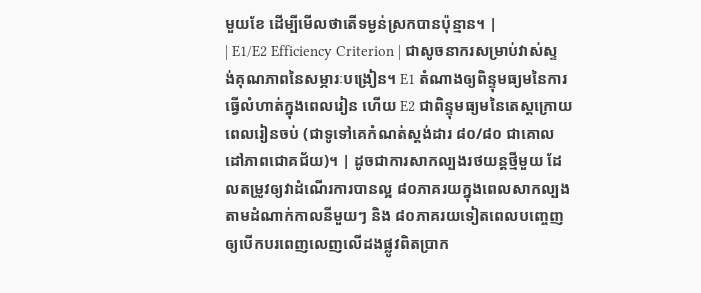មួយខែ ដើម្បីមើលថាតើទម្ងន់ស្រកបានប៉ុន្មាន។ |
| E1/E2 Efficiency Criterion | ជាសូចនាករសម្រាប់វាស់ស្ទង់គុណភាពនៃសម្ភារៈបង្រៀន។ E1 តំណាងឲ្យពិន្ទុមធ្យមនៃការធ្វើលំហាត់ក្នុងពេលរៀន ហើយ E2 ជាពិន្ទុមធ្យមនៃតេស្តក្រោយពេលរៀនចប់ (ជាទូទៅគេកំណត់ស្តង់ដារ ៨០/៨០ ជាគោលដៅភាពជោគជ័យ)។ | ដូចជាការសាកល្បងរថយន្តថ្មីមួយ ដែលតម្រូវឲ្យវាដំណើរការបានល្អ ៨០ភាគរយក្នុងពេលសាកល្បងតាមដំណាក់កាលនីមួយៗ និង ៨០ភាគរយទៀតពេលបញ្ចេញឲ្យបើកបរពេញលេញលើដងផ្លូវពិតប្រាក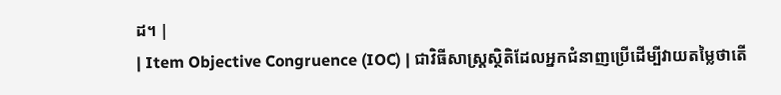ដ។ |
| Item Objective Congruence (IOC) | ជាវិធីសាស្ត្រស្ថិតិដែលអ្នកជំនាញប្រើដើម្បីវាយតម្លៃថាតើ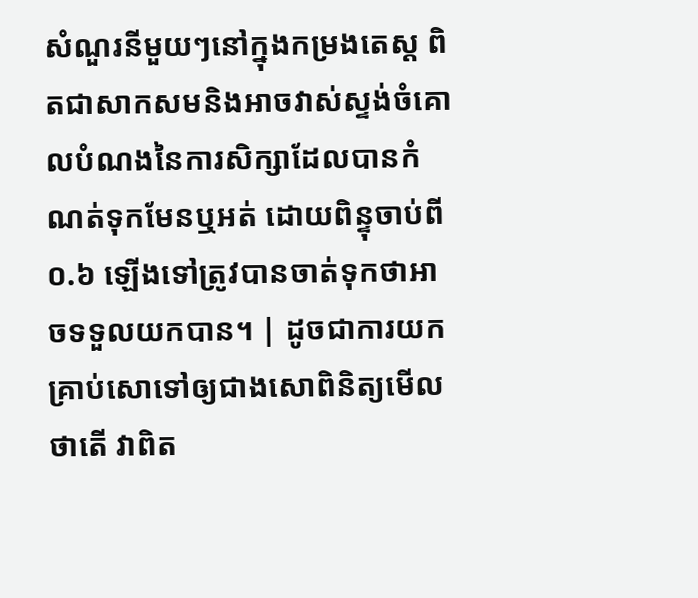សំណួរនីមួយៗនៅក្នុងកម្រងតេស្ត ពិតជាសាកសមនិងអាចវាស់ស្ទង់ចំគោលបំណងនៃការសិក្សាដែលបានកំណត់ទុកមែនឬអត់ ដោយពិន្ទុចាប់ពី ០.៦ ឡើងទៅត្រូវបានចាត់ទុកថាអាចទទួលយកបាន។ | ដូចជាការយកគ្រាប់សោទៅឲ្យជាងសោពិនិត្យមើលថាតើ វាពិត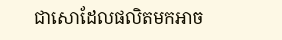ជាសោដែលផលិតមកអាច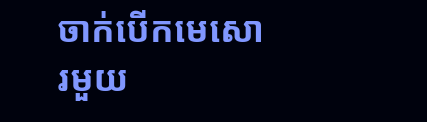ចាក់បើកមេសោរមួយ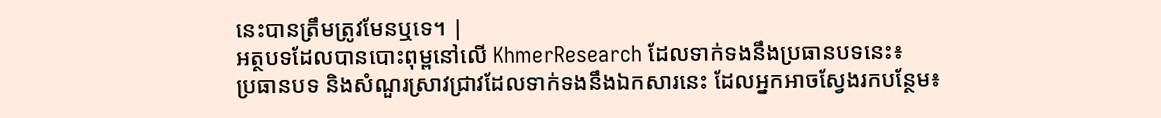នេះបានត្រឹមត្រូវមែនឬទេ។ |
អត្ថបទដែលបានបោះពុម្ពនៅលើ KhmerResearch ដែលទាក់ទងនឹងប្រធានបទនេះ៖
ប្រធានបទ និងសំណួរស្រាវជ្រាវដែលទាក់ទងនឹងឯកសារនេះ ដែលអ្នកអាចស្វែងរកបន្ថែម៖